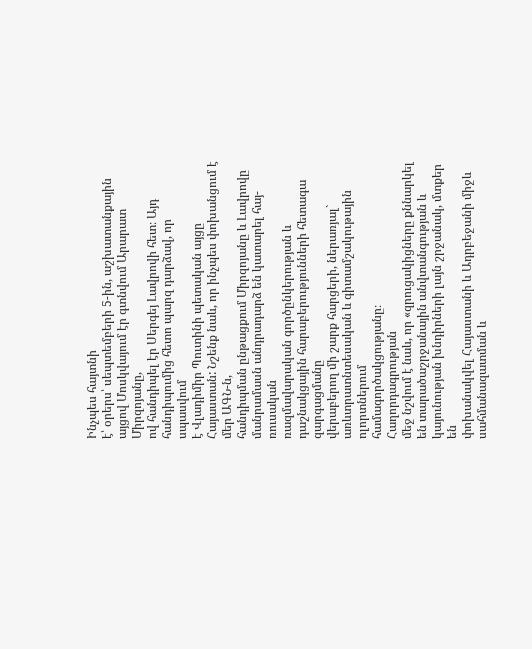Ինչպես հայտնի
է՝ օրերս՝ սեպտեմբերի 5-ին, աշխատանքային այցով Մոսկվայում էր գտնվում Արարատ Միրզոյանը,
ով հանդիպել էր Սերգեյ Լավրովի հետ։ Այդ հանդիպումից հետո պարզ դարձավ, որ սպասվում
է Վլադիմիր Պուտինի պետական այցը Հայաստան: Նշենք նաև, որ ինչպես փոխանցում է մեր ԱԳՆ-ն,
հանդիպման ընթացքում Միրզոյանը և Լավրովը մանրամասն անդրադարձ են կատարել հայ-ռուսական
ռազմավարական գործընկերության և դաշնակցային հարաբերությունների հետագա զարգացմանը
վերաբերող մի շարք հարցերի, ներառյալ` առևտրատնտեսական և գիտամշակութային ոլորտներում
համագործակցությանը։
Հաղորդագրության
մեջ նշվում է նաև, որ «զրուցակիցները քննարկել
են տարածաշրջանային անվտանգության և կայունության խնդիրների լայն շրջանակ, մտքեր են
փոխանակվել Հայաստանի և Ադրբեջանի միջև սահմանազատման և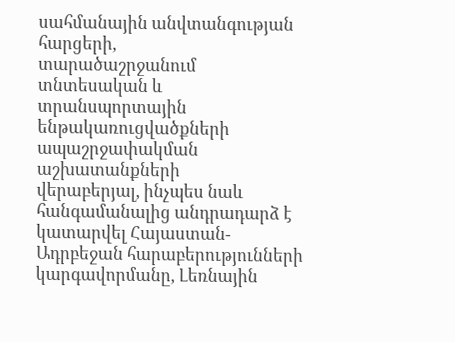սահմանային անվտանգության հարցերի,
տարածաշրջանում տնտեսական և տրանսպորտային ենթակառուցվածքների ապաշրջափակման աշխատանքների
վերաբերյալ, ինչպես նաև հանգամանալից անդրադարձ է կատարվել Հայաստան-Ադրբեջան հարաբերությունների
կարգավորմանը, Լեռնային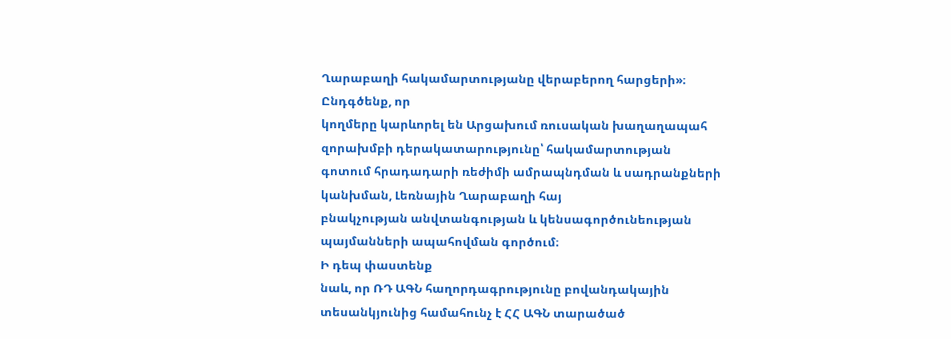Ղարաբաղի հակամարտությանը վերաբերող հարցերի»։
Ընդգծենք, որ
կողմերը կարևորել են Արցախում ռուսական խաղաղապահ զորախմբի դերակատարությունը՝ հակամարտության
գոտում հրադադարի ռեժիմի ամրապնդման և սադրանքների կանխման, Լեռնային Ղարաբաղի հայ
բնակչության անվտանգության և կենսագործունեության պայմանների ապահովման գործում։
Ի դեպ փաստենք
նաև, որ ՌԴ ԱԳՆ հաղորդագրությունը բովանդակային տեսանկյունից համահունչ է ՀՀ ԱԳՆ տարածած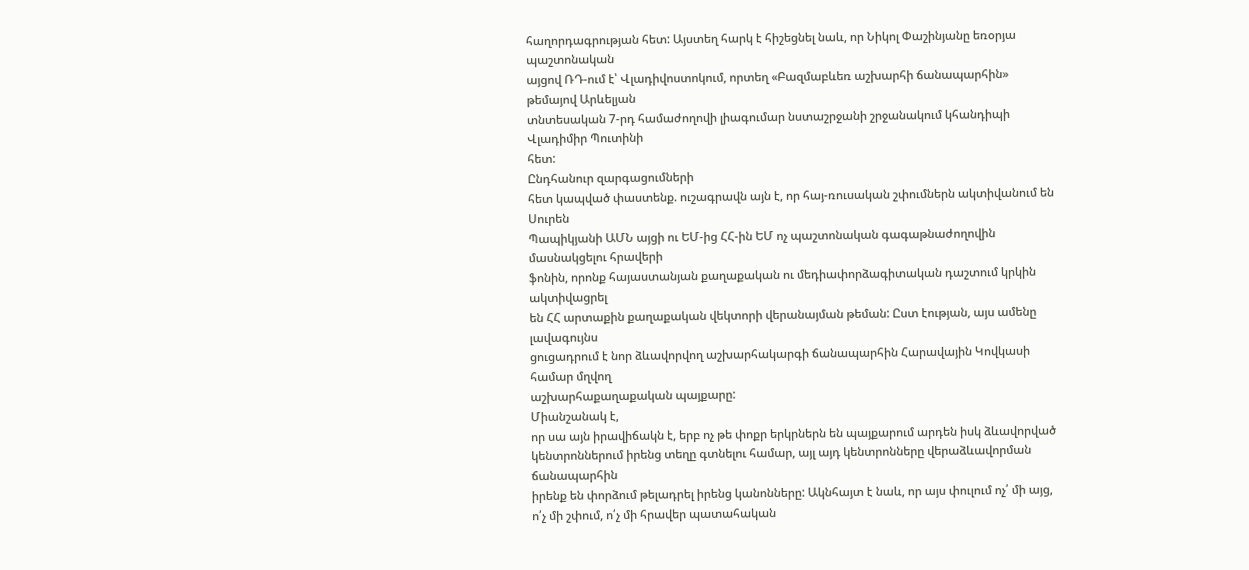հաղորդագրության հետ: Այստեղ հարկ է հիշեցնել նաև, որ Նիկոլ Փաշինյանը եռօրյա պաշտոնական
այցով ՌԴ-ում է՝ Վլադիվոստոկում, որտեղ «Բազմաբևեռ աշխարհի ճանապարհին» թեմայով Արևելյան
տնտեսական 7-րդ համաժողովի լիագումար նստաշրջանի շրջանակում կհանդիպի Վլադիմիր Պուտինի
հետ:
Ընդհանուր զարգացումների
հետ կապված փաստենք. ուշագրավն այն է, որ հայ-ռուսական շփումներն ակտիվանում են Սուրեն
Պապիկյանի ԱՄՆ այցի ու ԵՄ-ից ՀՀ-ին ԵՄ ոչ պաշտոնական գագաթնաժողովին մասնակցելու հրավերի
ֆոնին, որոնք հայաստանյան քաղաքական ու մեդիափորձագիտական դաշտում կրկին ակտիվացրել
են ՀՀ արտաքին քաղաքական վեկտորի վերանայման թեման: Ըստ էության, այս ամենը լավագույնս
ցուցադրում է նոր ձևավորվող աշխարհակարգի ճանապարհին Հարավային Կովկասի համար մղվող
աշխարհաքաղաքական պայքարը:
Միանշանակ է,
որ սա այն իրավիճակն է, երբ ոչ թե փոքր երկրներն են պայքարում արդեն իսկ ձևավորված
կենտրոններում իրենց տեղը գտնելու համար, այլ այդ կենտրոնները վերաձևավորման ճանապարհին
իրենք են փորձում թելադրել իրենց կանոնները: Ակնհայտ է նաև, որ այս փուլում ոչ՛ մի այց, ո՛չ մի շփում, ո՛չ մի հրավեր պատահական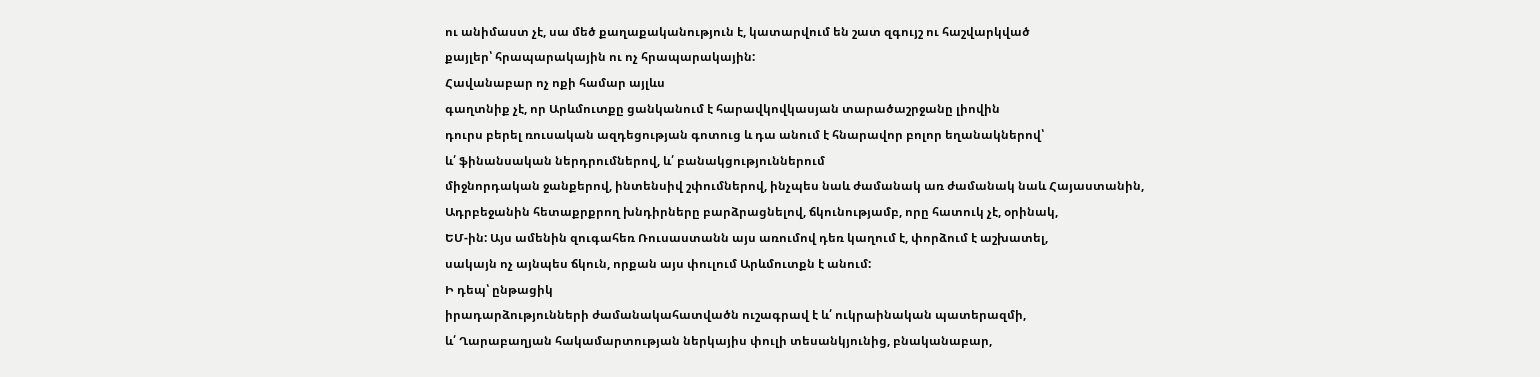ու անիմաստ չէ, սա մեծ քաղաքականություն է, կատարվում են շատ զգույշ ու հաշվարկված
քայլեր՝ հրապարակային ու ոչ հրապարակային:
Հավանաբար ոչ ոքի համար այլևս
գաղտնիք չէ, որ Արևմուտքը ցանկանում է հարավկովկասյան տարածաշրջանը լիովին
դուրս բերել ռուսական ազդեցության գոտուց և դա անում է հնարավոր բոլոր եղանակներով՝
և՛ ֆինանսական ներդրումներով, և՛ բանակցություններում
միջնորդական ջանքերով, ինտենսիվ շփումներով, ինչպես նաև ժամանակ առ ժամանակ նաև Հայաստանին,
Ադրբեջանին հետաքրքրող խնդիրները բարձրացնելով, ճկունությամբ, որը հատուկ չէ, օրինակ,
ԵՄ-ին: Այս ամենին զուգահեռ Ռուսաստանն այս առումով դեռ կաղում է, փորձում է աշխատել,
սակայն ոչ այնպես ճկուն, որքան այս փուլում Արևմուտքն է անում:
Ի դեպ՝ ընթացիկ
իրադարձությունների ժամանակահատվածն ուշագրավ է և՛ ուկրաինական պատերազմի,
և՛ Ղարաբաղյան հակամարտության ներկայիս փուլի տեսանկյունից, բնականաբար,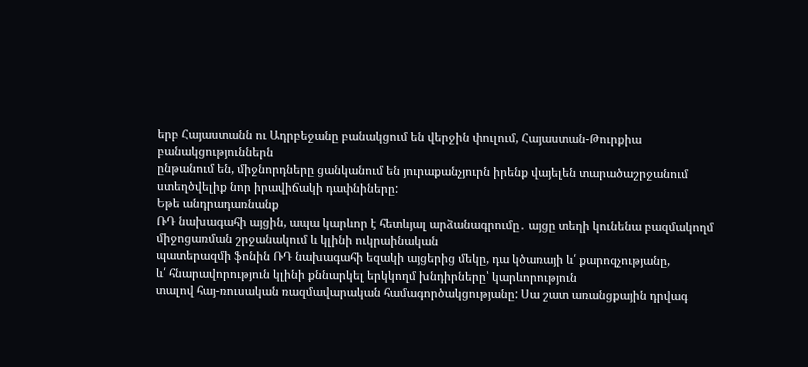երբ Հայաստանն ու Ադրբեջանը բանակցում են վերջին փուլում, Հայաստան-Թուրքիա բանակցություններն
ընթանում են, միջնորդները ցանկանում են յուրաքանչյուրն իրենք վայելեն տարածաշրջանում
ստեղծվելիք նոր իրավիճակի դափնիները:
Եթե անդրադառնանք
ՌԴ նախագահի այցին, ապա կարևոր է հետևյալ արձանագրումը․ այցը տեղի կունենա բազմակողմ միջոցառման շրջանակում և կլինի ուկրաինական
պատերազմի ֆոնին ՌԴ նախագահի եզակի այցերից մեկը, դա կծառայի և՛ քարոզչությանը,
և՛ հնարավորություն կլինի քննարկել երկկողմ խնդիրները՝ կարևորություն
տալով հայ-ռուսական ռազմավարական համագործակցությանը: Սա շատ առանցքային դրվագ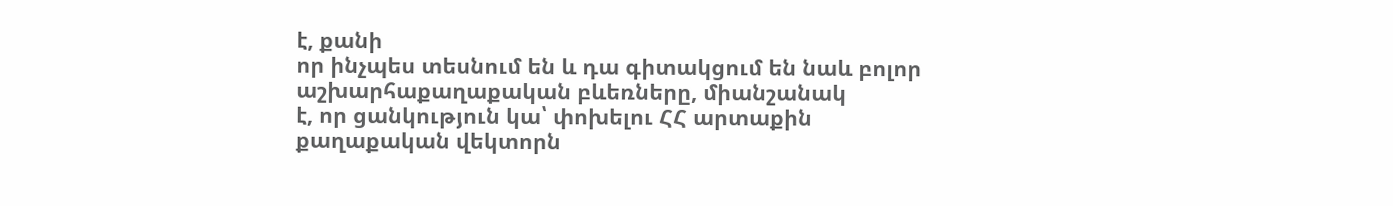է, քանի
որ ինչպես տեսնում են և դա գիտակցում են նաև բոլոր աշխարհաքաղաքական բևեռները, միանշանակ
է, որ ցանկություն կա՝ փոխելու ՀՀ արտաքին քաղաքական վեկտորն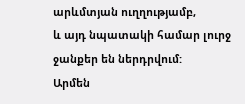արևմտյան ուղղությամբ,
և այդ նպատակի համար լուրջ ջանքեր են ներդրվում:
Արմեն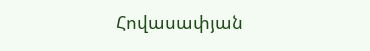Հովասափյան